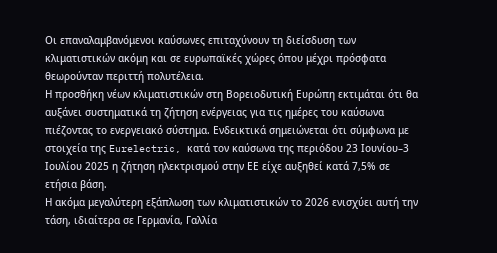Οι επαναλαμβανόμενοι καύσωνες επιταχύνουν τη διείσδυση των κλιματιστικών ακόμη και σε ευρωπαϊκές χώρες όπου μέχρι πρόσφατα θεωρούνταν περιττή πολυτέλεια.
Η προσθήκη νέων κλιματιστικών στη Βορειοδυτική Ευρώπη εκτιμάται ότι θα αυξάνει συστηματικά τη ζήτηση ενέργειας για τις ημέρες του καύσωνα πιέζοντας το ενεργειακό σύστημα. Ενδεικτικά σημειώνεται ότι σύμφωνα με στοιχεία της Eurelectric, κατά τον καύσωνα της περιόδου 23 Ιουνίου–3 Ιουλίου 2025 η ζήτηση ηλεκτρισμού στην ΕΕ είχε αυξηθεί κατά 7,5% σε ετήσια βάση.
Η ακόμα μεγαλύτερη εξάπλωση των κλιματιστικών το 2026 ενισχύει αυτή την τάση, ιδιαίτερα σε Γερμανία, Γαλλία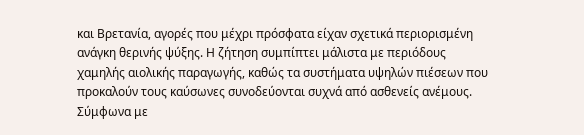και Βρετανία, αγορές που μέχρι πρόσφατα είχαν σχετικά περιορισμένη ανάγκη θερινής ψύξης. Η ζήτηση συμπίπτει μάλιστα με περιόδους χαμηλής αιολικής παραγωγής, καθώς τα συστήματα υψηλών πιέσεων που προκαλούν τους καύσωνες συνοδεύονται συχνά από ασθενείς ανέμους.
Σύμφωνα με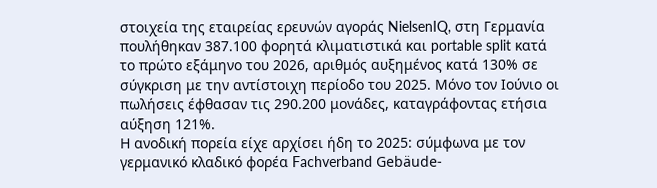στοιχεία της εταιρείας ερευνών αγοράς NielsenIQ, στη Γερμανία πουλήθηκαν 387.100 φορητά κλιματιστικά και portable split κατά το πρώτο εξάμηνο του 2026, αριθμός αυξημένος κατά 130% σε σύγκριση με την αντίστοιχη περίοδο του 2025. Μόνο τον Ιούνιο οι πωλήσεις έφθασαν τις 290.200 μονάδες, καταγράφοντας ετήσια αύξηση 121%.
Η ανοδική πορεία είχε αρχίσει ήδη το 2025: σύμφωνα με τον γερμανικό κλαδικό φορέα Fachverband Gebäude-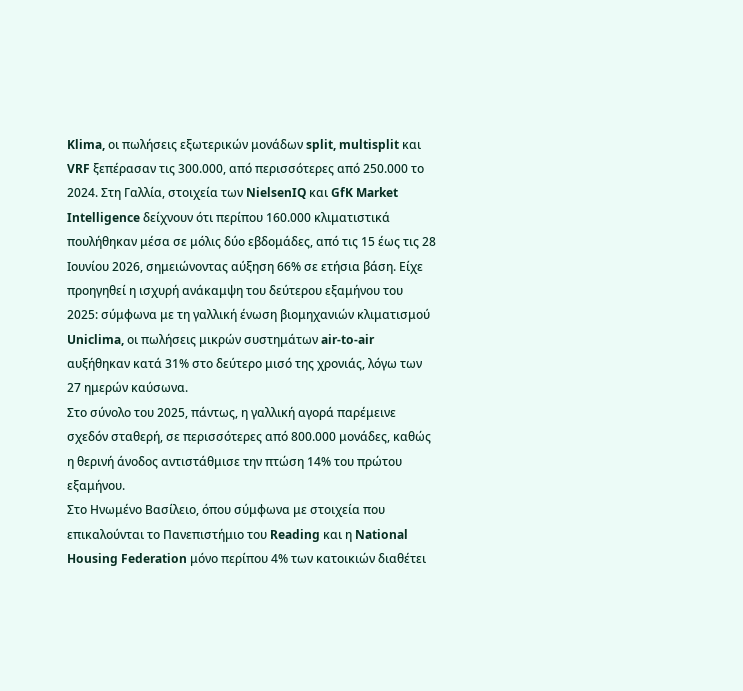Klima, οι πωλήσεις εξωτερικών μονάδων split, multisplit και VRF ξεπέρασαν τις 300.000, από περισσότερες από 250.000 το 2024. Στη Γαλλία, στοιχεία των NielsenIQ και GfK Market Intelligence δείχνουν ότι περίπου 160.000 κλιματιστικά πουλήθηκαν μέσα σε μόλις δύο εβδομάδες, από τις 15 έως τις 28 Ιουνίου 2026, σημειώνοντας αύξηση 66% σε ετήσια βάση. Είχε προηγηθεί η ισχυρή ανάκαμψη του δεύτερου εξαμήνου του 2025: σύμφωνα με τη γαλλική ένωση βιομηχανιών κλιματισμού Uniclima, οι πωλήσεις μικρών συστημάτων air-to-air αυξήθηκαν κατά 31% στο δεύτερο μισό της χρονιάς, λόγω των 27 ημερών καύσωνα.
Στο σύνολο του 2025, πάντως, η γαλλική αγορά παρέμεινε σχεδόν σταθερή, σε περισσότερες από 800.000 μονάδες, καθώς η θερινή άνοδος αντιστάθμισε την πτώση 14% του πρώτου εξαμήνου.
Στο Ηνωμένο Βασίλειο, όπου σύμφωνα με στοιχεία που επικαλούνται το Πανεπιστήμιο του Reading και η National Housing Federation μόνο περίπου 4% των κατοικιών διαθέτει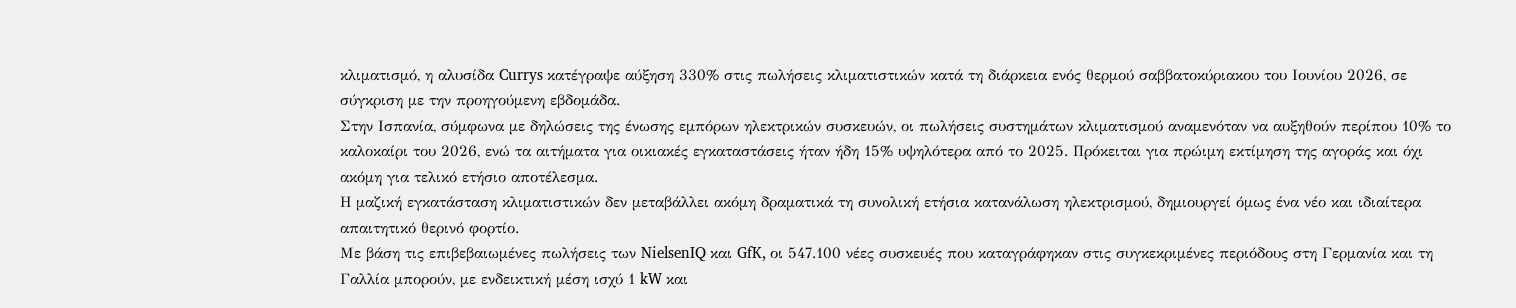κλιματισμό, η αλυσίδα Currys κατέγραψε αύξηση 330% στις πωλήσεις κλιματιστικών κατά τη διάρκεια ενός θερμού σαββατοκύριακου του Ιουνίου 2026, σε σύγκριση με την προηγούμενη εβδομάδα.
Στην Ισπανία, σύμφωνα με δηλώσεις της ένωσης εμπόρων ηλεκτρικών συσκευών, οι πωλήσεις συστημάτων κλιματισμού αναμενόταν να αυξηθούν περίπου 10% το καλοκαίρι του 2026, ενώ τα αιτήματα για οικιακές εγκαταστάσεις ήταν ήδη 15% υψηλότερα από το 2025. Πρόκειται για πρώιμη εκτίμηση της αγοράς και όχι ακόμη για τελικό ετήσιο αποτέλεσμα.
Η μαζική εγκατάσταση κλιματιστικών δεν μεταβάλλει ακόμη δραματικά τη συνολική ετήσια κατανάλωση ηλεκτρισμού, δημιουργεί όμως ένα νέο και ιδιαίτερα απαιτητικό θερινό φορτίο.
Με βάση τις επιβεβαιωμένες πωλήσεις των NielsenIQ και GfK, οι 547.100 νέες συσκευές που καταγράφηκαν στις συγκεκριμένες περιόδους στη Γερμανία και τη Γαλλία μπορούν, με ενδεικτική μέση ισχύ 1 kW και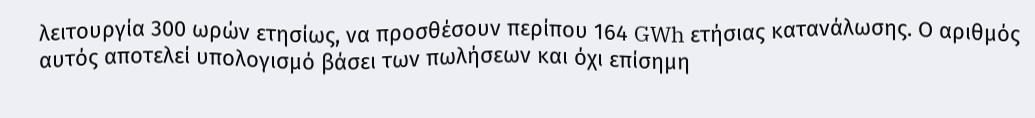λειτουργία 300 ωρών ετησίως, να προσθέσουν περίπου 164 GWh ετήσιας κατανάλωσης. Ο αριθμός αυτός αποτελεί υπολογισμό βάσει των πωλήσεων και όχι επίσημη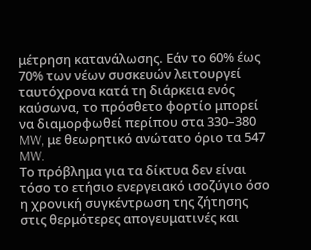μέτρηση κατανάλωσης. Εάν το 60% έως 70% των νέων συσκευών λειτουργεί ταυτόχρονα κατά τη διάρκεια ενός καύσωνα, το πρόσθετο φορτίο μπορεί να διαμορφωθεί περίπου στα 330–380 MW, με θεωρητικό ανώτατο όριο τα 547 MW.
Το πρόβλημα για τα δίκτυα δεν είναι τόσο το ετήσιο ενεργειακό ισοζύγιο όσο η χρονική συγκέντρωση της ζήτησης στις θερμότερες απογευματινές και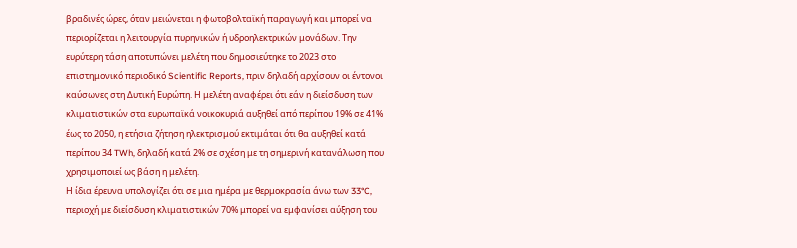βραδινές ώρες, όταν μειώνεται η φωτοβολταϊκή παραγωγή και μπορεί να περιορίζεται η λειτουργία πυρηνικών ή υδροηλεκτρικών μονάδων. Την ευρύτερη τάση αποτυπώνει μελέτη που δημοσιεύτηκε το 2023 στο επιστημονικό περιοδικό Scientific Reports, πριν δηλαδή αρχίσουν οι έντονοι καύσωνες στη Δυτική Ευρώπη. Η μελέτη αναφέρει ότι εάν η διείσδυση των κλιματιστικών στα ευρωπαϊκά νοικοκυριά αυξηθεί από περίπου 19% σε 41% έως το 2050, η ετήσια ζήτηση ηλεκτρισμού εκτιμάται ότι θα αυξηθεί κατά περίπου 34 TWh, δηλαδή κατά 2% σε σχέση με τη σημερινή κατανάλωση που χρησιμοποιεί ως βάση η μελέτη.
Η ίδια έρευνα υπολογίζει ότι σε μια ημέρα με θερμοκρασία άνω των 33°C, περιοχή με διείσδυση κλιματιστικών 70% μπορεί να εμφανίσει αύξηση του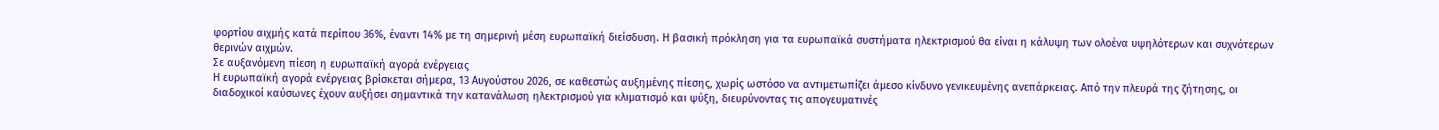φορτίου αιχμής κατά περίπου 36%, έναντι 14% με τη σημερινή μέση ευρωπαϊκή διείσδυση. Η βασική πρόκληση για τα ευρωπαϊκά συστήματα ηλεκτρισμού θα είναι η κάλυψη των ολοένα υψηλότερων και συχνότερων θερινών αιχμών.
Σε αυξανόμενη πίεση η ευρωπαϊκή αγορά ενέργειας
Η ευρωπαϊκή αγορά ενέργειας βρίσκεται σήμερα, 13 Αυγούστου 2026, σε καθεστώς αυξημένης πίεσης, χωρίς ωστόσο να αντιμετωπίζει άμεσο κίνδυνο γενικευμένης ανεπάρκειας. Από την πλευρά της ζήτησης, οι διαδοχικοί καύσωνες έχουν αυξήσει σημαντικά την κατανάλωση ηλεκτρισμού για κλιματισμό και ψύξη, διευρύνοντας τις απογευματινές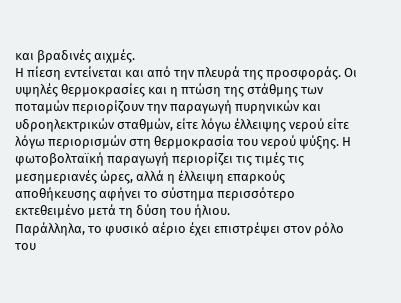και βραδινές αιχμές.
Η πίεση εντείνεται και από την πλευρά της προσφοράς. Οι υψηλές θερμοκρασίες και η πτώση της στάθμης των ποταμών περιορίζουν την παραγωγή πυρηνικών και υδροηλεκτρικών σταθμών, είτε λόγω έλλειψης νερού είτε λόγω περιορισμών στη θερμοκρασία του νερού ψύξης. Η φωτοβολταϊκή παραγωγή περιορίζει τις τιμές τις μεσημεριανές ώρες, αλλά η έλλειψη επαρκούς αποθήκευσης αφήνει το σύστημα περισσότερο εκτεθειμένο μετά τη δύση του ήλιου.
Παράλληλα, το φυσικό αέριο έχει επιστρέψει στον ρόλο του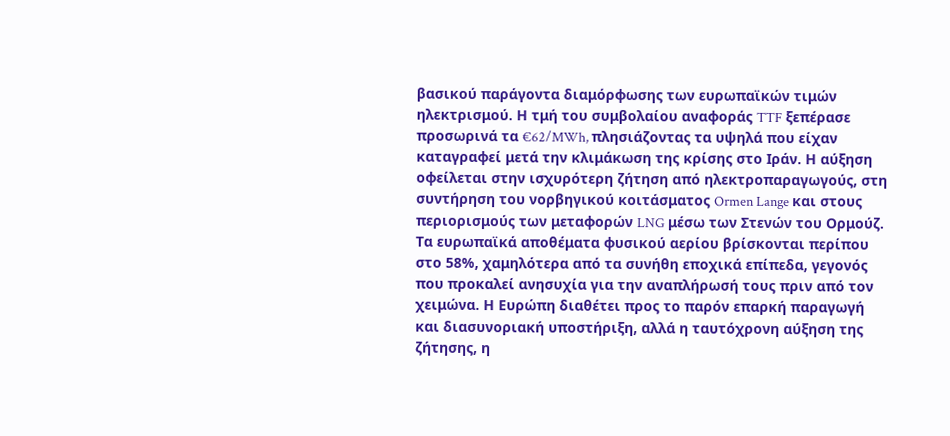βασικού παράγοντα διαμόρφωσης των ευρωπαϊκών τιμών ηλεκτρισμού. Η τμή του συμβολαίου αναφοράς TTF ξεπέρασε προσωρινά τα €62/MWh, πλησιάζοντας τα υψηλά που είχαν καταγραφεί μετά την κλιμάκωση της κρίσης στο Ιράν. Η αύξηση οφείλεται στην ισχυρότερη ζήτηση από ηλεκτροπαραγωγούς, στη συντήρηση του νορβηγικού κοιτάσματος Ormen Lange και στους περιορισμούς των μεταφορών LNG μέσω των Στενών του Ορμούζ. Τα ευρωπαϊκά αποθέματα φυσικού αερίου βρίσκονται περίπου στο 58%, χαμηλότερα από τα συνήθη εποχικά επίπεδα, γεγονός που προκαλεί ανησυχία για την αναπλήρωσή τους πριν από τον χειμώνα. Η Ευρώπη διαθέτει προς το παρόν επαρκή παραγωγή και διασυνοριακή υποστήριξη, αλλά η ταυτόχρονη αύξηση της ζήτησης, η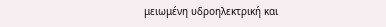μειωμένη υδροηλεκτρική και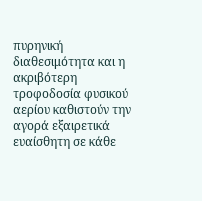πυρηνική διαθεσιμότητα και η ακριβότερη τροφοδοσία φυσικού αερίου καθιστούν την αγορά εξαιρετικά ευαίσθητη σε κάθε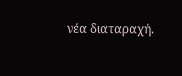νέα διαταραχή.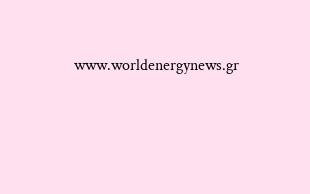www.worldenergynews.gr